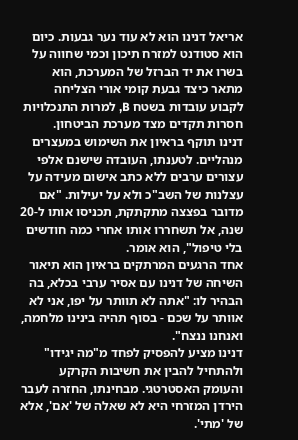אריאל דנינו הוא לא עוד נער גבעות. כיום הוא סטודנט למזרח תיכון וכמי שחווה על בשרו את יד הברזל של המערכת, הוא מתאר כיצד גבעת קומי אורי הצליחה לקבוע עובדות בשטח B, למרות התנכלויות חסרות תקדים מצד מערכת הביטחון.
דנינו תוקף בראיון את השימוש במעצרים מנהליים. לטענתו, העובדה שישנם אלפי עצורים ערבים ללא כתב אישום מעידה על עצלנות של השב"כ ולא על יעילות. "אם מדובר בפצצה מתקתקת, תכניסו אותו ל-20 שנה, אל תשחררו אותו אחרי כמה חודשים בלי טיפול", הוא אומר.
אחד הרגעים המרתקים בראיון הוא תיאור השיחה של דנינו עם אסיר ערבי בכלא, בה הבהיר לו: "אתה לא תוותר על יפו, אני לא אוותר על שכם - בסוף תהיה בינינו מלחמה, ואנחנו ננצח".
דנינו מציע להפסיק לפחד מ"מה יגידו" ולהתחיל להבין את חשיבות הקרקע והעומק האסטרטגי. מבחינתו, החזרה לעבר הירדן המזרחי היא לא שאלה של 'אם', אלא של 'מתי'.